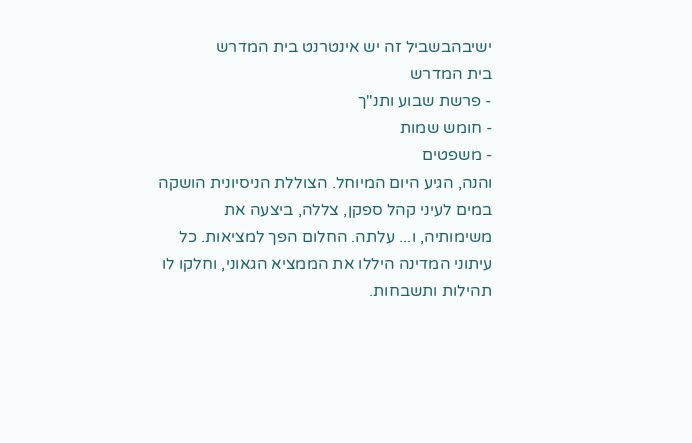ישיבהבשביל זה יש אינטרנט בית המדרש
בית המדרש
- פרשת שבוע ותנ"ך
- חומש שמות
- משפטים
והנה, הגיע היום המיוחל. הצוללת הניסיונית הושקה במים לעיני קהל ספקן, צללה, ביצעה את משימותיה, ו... עלתה. החלום הפך למציאות. כל עיתוני המדינה היללו את הממציא הגאוני, וחלקו לו תהילות ותשבחות.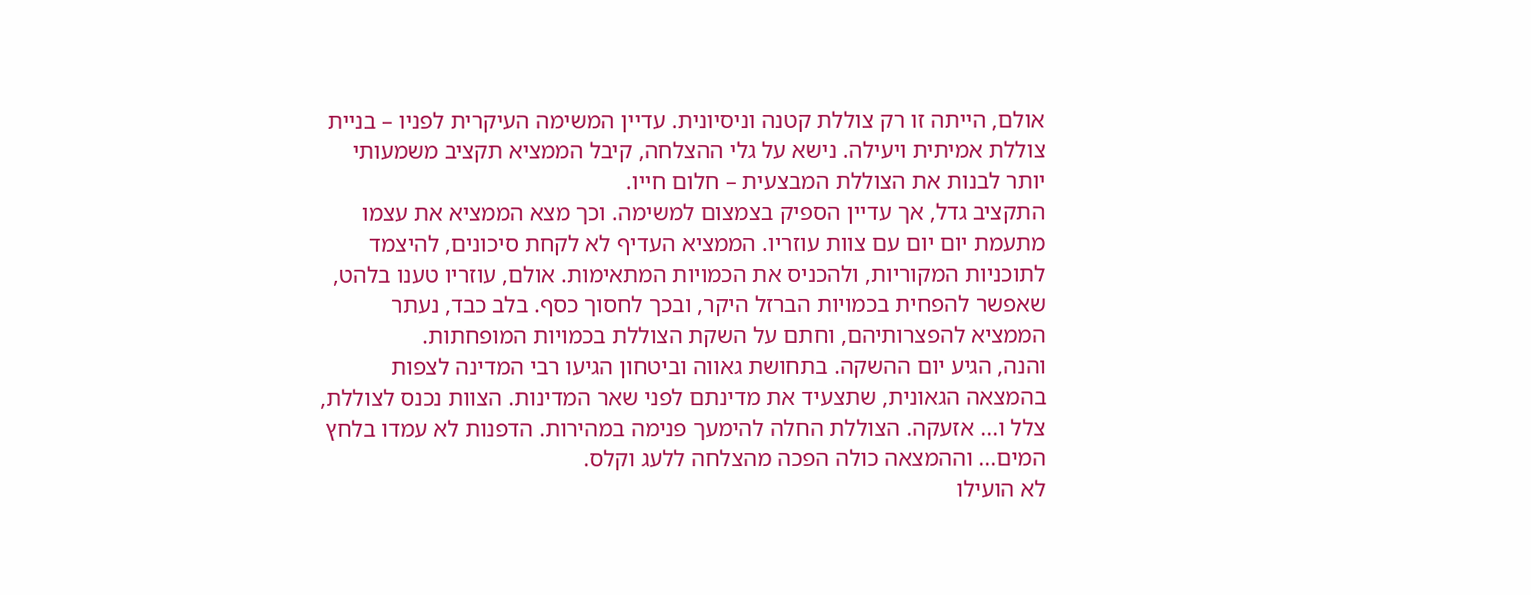אולם, הייתה זו רק צוללת קטנה וניסיונית. עדיין המשימה העיקרית לפניו – בניית צוללת אמיתית ויעילה. נישא על גלי ההצלחה, קיבל הממציא תקציב משמעותי יותר לבנות את הצוללת המבצעית – חלום חייו.
התקציב גדל, אך עדיין הספיק בצמצום למשימה. וכך מצא הממציא את עצמו מתעמת יום יום עם צוות עוזריו. הממציא העדיף לא לקחת סיכונים, להיצמד לתוכניות המקוריות, ולהכניס את הכמויות המתאימות. אולם, עוזריו טענו בלהט, שאפשר להפחית בכמויות הברזל היקר, ובכך לחסוך כסף. בלב כבד, נעתר הממציא להפצרותיהם, וחתם על השקת הצוללת בכמויות המופחתות.
והנה, הגיע יום ההשקה. בתחושת גאווה וביטחון הגיעו רבי המדינה לצפות בהמצאה הגאונית, שתצעיד את מדינתם לפני שאר המדינות. הצוות נכנס לצוללת, צלל ו... אזעקה. הצוללת החלה להימעך פנימה במהירות. הדפנות לא עמדו בלחץ המים... וההמצאה כולה הפכה מהצלחה ללעג וקלס.
לא הועילו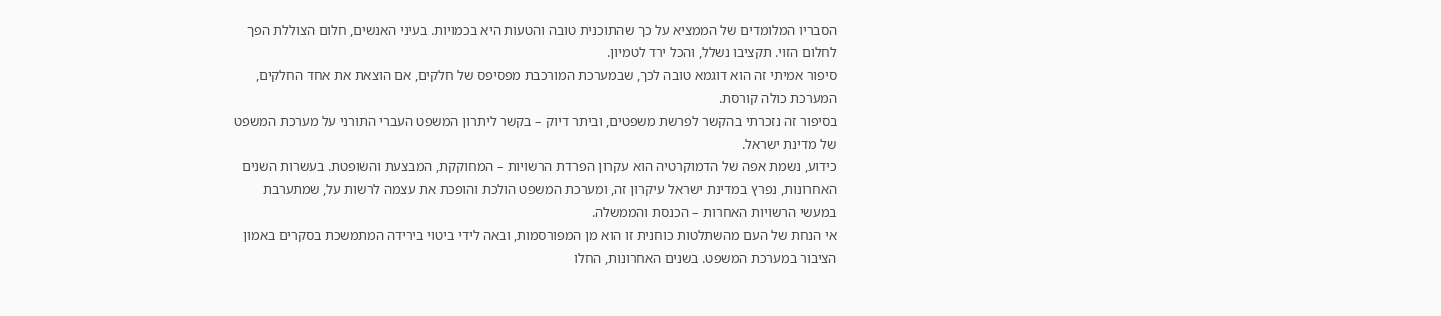הסבריו המלומדים של הממציא על כך שהתוכנית טובה והטעות היא בכמויות. בעיני האנשים, חלום הצוללת הפך לחלום הזוי. תקציבו נשלל, והכל ירד לטמיון.
סיפור אמיתי זה הוא דוגמא טובה לכך, שבמערכת המורכבת מפסיפס של חלקים, אם הוצאת את אחד החלקים, המערכת כולה קורסת.
בסיפור זה נזכרתי בהקשר לפרשת משפטים, וביתר דיוק – בקשר ליתרון המשפט העברי התורני על מערכת המשפט של מדינת ישראל.
כידוע, נשמת אפה של הדמוקרטיה הוא עקרון הפרדת הרשויות – המחוקקת, המבצעת והשופטת. בעשרות השנים האחרונות, נפרץ במדינת ישראל עיקרון זה, ומערכת המשפט הולכת והופכת את עצמה לרשות על, שמתערבת במעשי הרשויות האחרות – הכנסת והממשלה.
אי הנחת של העם מהשתלטות כוחנית זו הוא מן המפורסמות, ובאה לידי ביטוי בירידה המתמשכת בסקרים באמון הציבור במערכת המשפט. בשנים האחרונות, החלו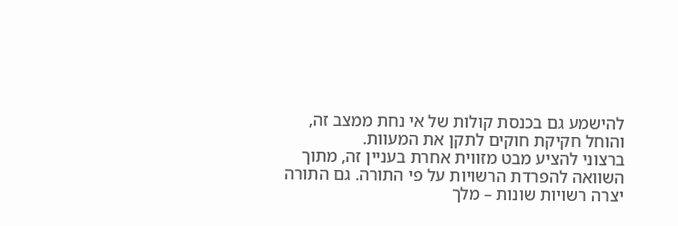להישמע גם בכנסת קולות של אי נחת ממצב זה, והוחל חקיקת חוקים לתקן את המעוות.
ברצוני להציע מבט מזווית אחרת בעניין זה, מתוך השוואה להפרדת הרשויות על פי התורה. גם התורה יצרה רשויות שונות – מלך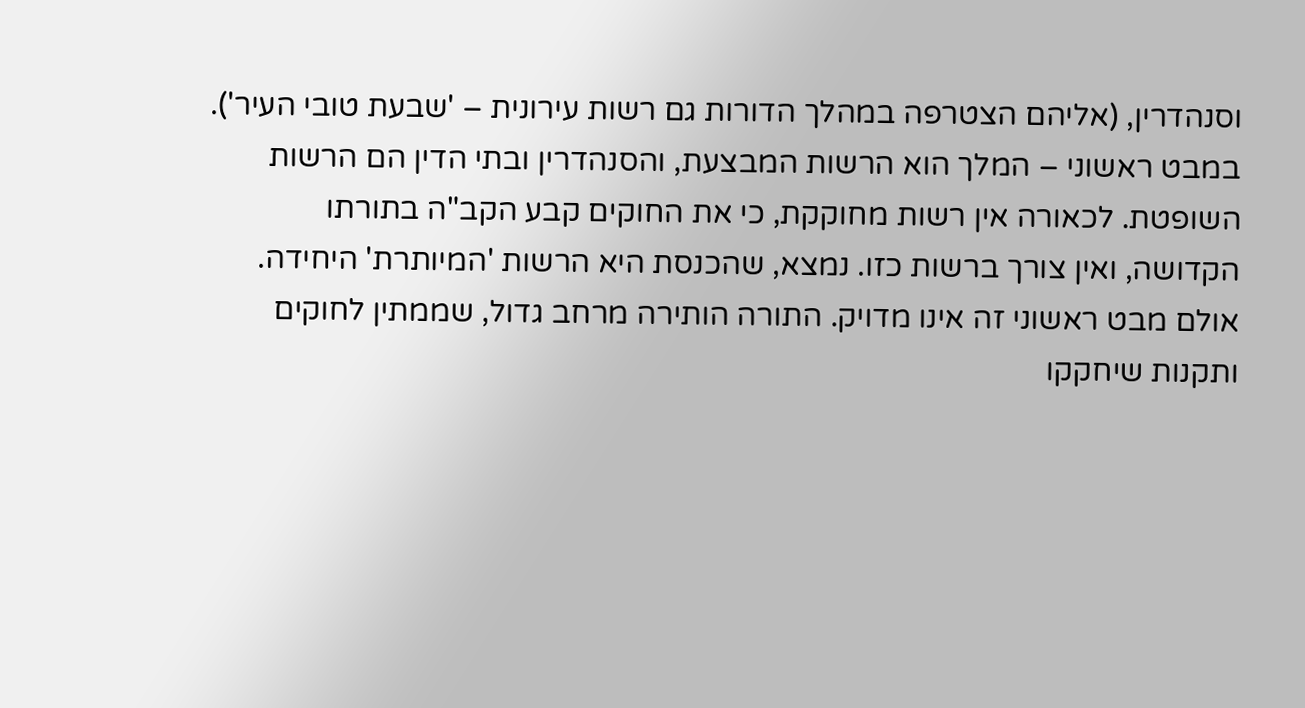וסנהדרין, (אליהם הצטרפה במהלך הדורות גם רשות עירונית – 'שבעת טובי העיר').
במבט ראשוני – המלך הוא הרשות המבצעת, והסנהדרין ובתי הדין הם הרשות השופטת. לכאורה אין רשות מחוקקת, כי את החוקים קבע הקב"ה בתורתו הקדושה, ואין צורך ברשות כזו. נמצא, שהכנסת היא הרשות 'המיותרת' היחידה.
אולם מבט ראשוני זה אינו מדויק. התורה הותירה מרחב גדול, שממתין לחוקים ותקנות שיחקקו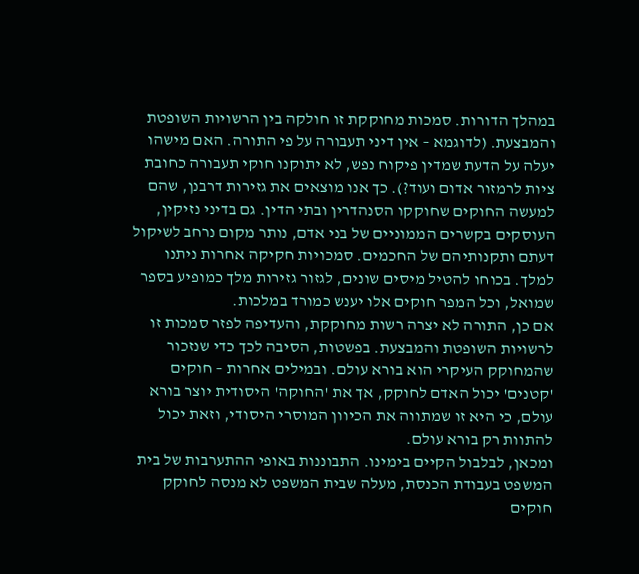במהלך הדורות. סמכות מחוקקת זו חולקה בין הרשויות השופטת והמבצעת. (לדוגמא – אין דיני תעבורה על פי התורה. האם מישהו יעלה על הדעת שמדין פיקוח נפש, לא יתוקנו חוקי תעבורה כחובת ציות לרמזור אדום ועוד?). כך אנו מוצאים את גזירות דרבנן, שהם למעשה החוקים שחוקקו הסנהדרין ובתי הדין. גם בדיני נזיקין, העוסקים בקשרים הממוניים של בני אדם, נותר מקום נרחב לשיקול דעתם ותקנותיהם של החכמים. סמכויות חקיקה אחרות ניתנו למלך. בכוחו להטיל מיסים שונים, לגזור גזירות מלך כמופיע בספר שמואל, וכל המפר חוקים אלו יענש כמורד במלכות.
אם כן, התורה לא יצרה רשות מחוקקת, והעדיפה לפזר סמכות זו לרשויות השופטת והמבצעת. בפשטות, הסיבה לכך כדי שנזכור שהמחוקק העיקרי הוא בורא עולם. ובמילים אחרות – חוקים 'קטנים' יכול האדם לחוקק, אך את 'החוקה' היסודית יוצר בורא עולם, כי היא זו שמתווה את הכיוון המוסרי היסודי, וזאת יכול להתוות רק בורא עולם.
ומכאן, לבלבול הקיים בימינו. התבוננות באופי ההתערבות של בית המשפט בעבודת הכנסת, מעלה שבית המשפט לא מנסה לחוקק חוקים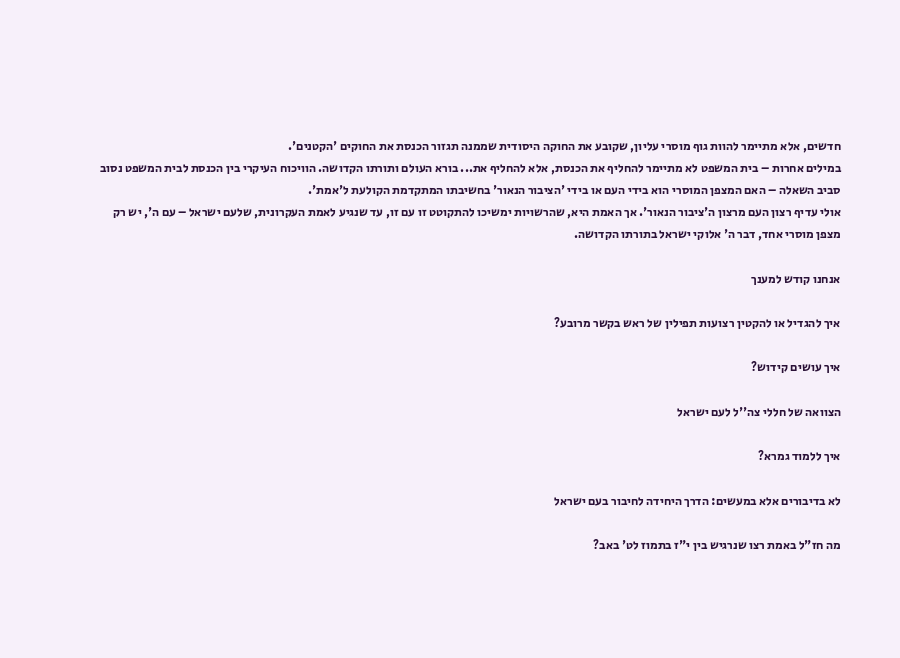חדשים, אלא מתיימר להוות גוף מוסרי עליון, שקובע את החוקה היסודית שממנה תגזור הכנסת את החוקים 'הקטנים'.
במילים אחרות – בית המשפט לא מתיימר להחליף את הכנסת, אלא להחליף את... בורא העולם ותורתו הקדושה. הוויכוח העיקרי בין הכנסת לבית המשפט נסוב סביב השאלה – האם המצפן המוסרי הוא בידי העם או בידי 'הציבור הנאור' בחשיבתו המתקדמת הקולעת ל'אמת'.
אולי עדיף רצון העם מרצון ה'ציבור הנאור'. אך האמת היא, שהרשויות ימשיכו להתקוטט זו עם זו, עד שנגיע לאמת העקרונית, שלעם ישראל – עם ה', יש רק מצפן מוסרי אחד, דבר ה' אלוקי ישראל בתורתו הקדושה.

אנחנו קודש למענך

איך להגדיל או להקטין רצועות תפילין של ראש בקשר מרובע?

איך עושים קידוש?

הצוואה של חללי צה''ל לעם ישראל

איך ללמוד גמרא?

לא בדיבורים אלא במעשים: הדרך היחידה לחיבור בעם ישראל

מה חז"ל באמת רצו שנרגיש בין י"ז בתמוז לט' באב?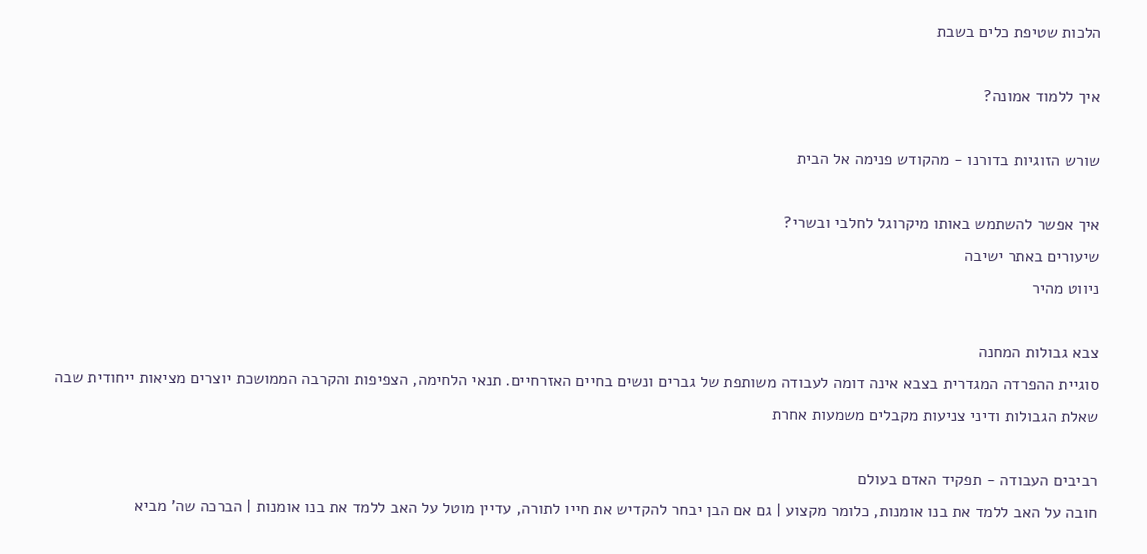הלכות שטיפת כלים בשבת

איך ללמוד אמונה?

שורש הזוגיות בדורנו - מהקודש פנימה אל הבית

איך אפשר להשתמש באותו מיקרוגל לחלבי ובשרי?
שיעורים באתר ישיבה
ניווט מהיר

צבא גבולות המחנה
סוגיית ההפרדה המגדרית בצבא אינה דומה לעבודה משותפת של גברים ונשים בחיים האזרחיים. תנאי הלחימה, הצפיפות והקרבה הממושכת יוצרים מציאות ייחודית שבה שאלת הגבולות ודיני צניעות מקבלים משמעות אחרת

רביבים העבודה - תפקיד האדם בעולם
חובה על האב ללמד את בנו אומנות, כלומר מקצוע | גם אם הבן יבחר להקדיש את חייו לתורה, עדיין מוטל על האב ללמד את בנו אומנות | הברכה שה' מביא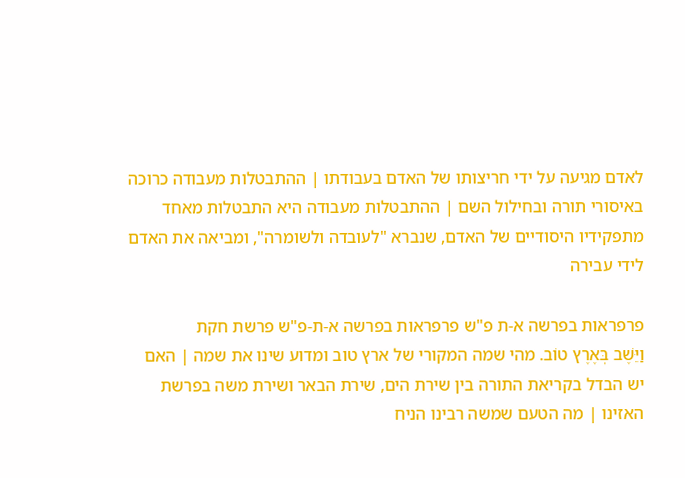לאדם מגיעה על ידי חריצותו של האדם בעבודתו | ההתבטלות מעבודה כרוכה באיסורי תורה ובחילול השם | ההתבטלות מעבודה היא התבטלות מאחד מתפקידיו היסודיים של האדם, שנברא "לעובדה ולשומרה", ומביאה את האדם לידי עבירה

פרפראות בפרשה א-ת פ"ש פרפראות בפרשה א-ת-פ"ש פרשת חקת
וַיֵּשֶׁב בְּאֶרֶץ טוֹב. מהי שמה המקורי של ארץ טוב ומדוע שינו את שמה | האם יש הבדל בקריאת התורה בין שירת הים, שירת הבאר ושירת משה בפרשת האזינו | מה הטעם שמשה רבינו הניח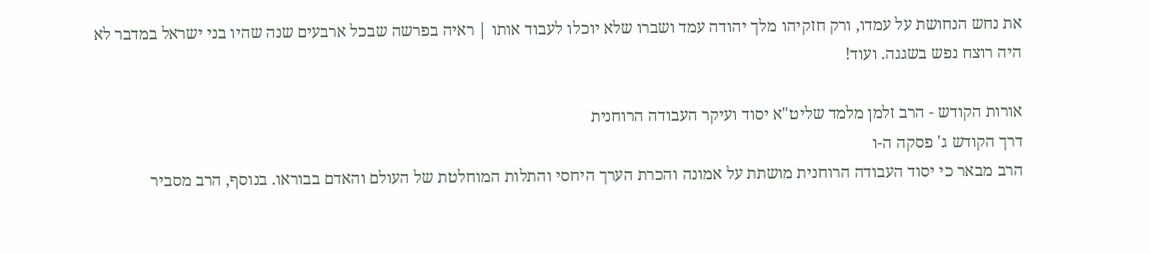את נחש הנחושת על עמדו, ורק חזקיהו מלך יהודה עמד ושברו שלא יוכלו לעבוד אותו | ראיה בפרשה שבכל ארבעים שנה שהיו בני ישראל במדבר לא היה רוצח נפש בשגגה. ועוד!

אורות הקודש - הרב זלמן מלמד שליט"א יסוד ועיקר העבודה הרוחנית
דרך הקודש ג' פסקה ה-ו
הרב מבאר כי יסוד העבודה הרוחנית מושתת על אמונה והכרת הערך היחסי והתלות המוחלטת של העולם והאדם בבוראו. בנוסף, הרב מסביר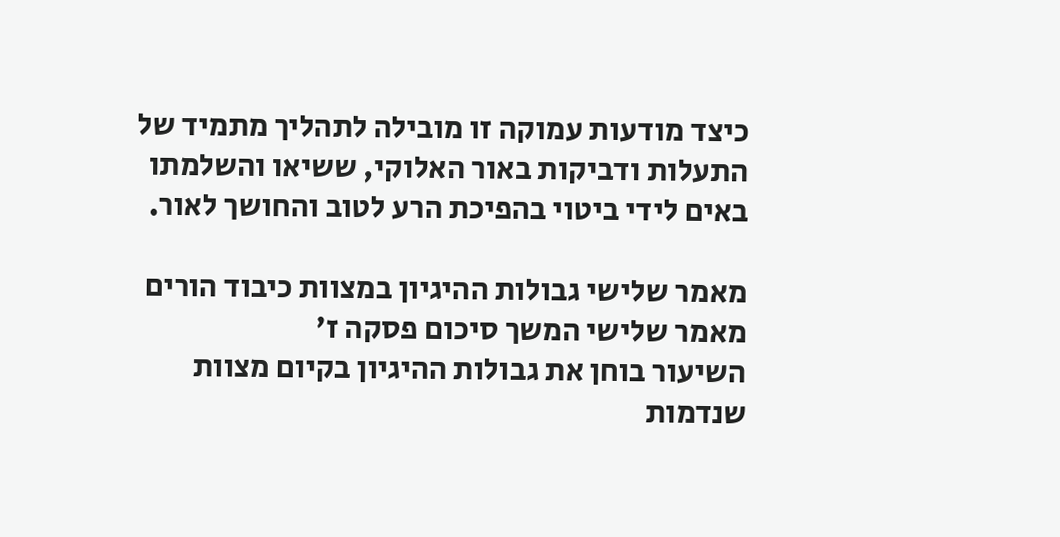כיצד מודעות עמוקה זו מובילה לתהליך מתמיד של התעלות ודביקות באור האלוקי, ששיאו והשלמתו באים לידי ביטוי בהפיכת הרע לטוב והחושך לאור.

מאמר שלישי גבולות ההיגיון במצוות כיבוד הורים
מאמר שלישי המשך סיכום פסקה ז'
השיעור בוחן את גבולות ההיגיון בקיום מצוות שנדמות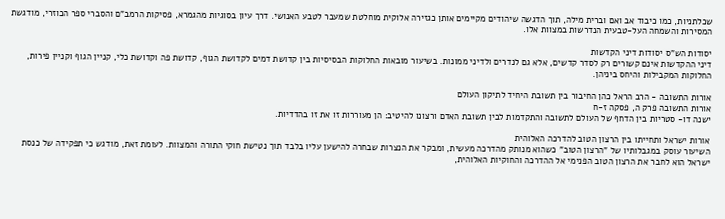שכלתניות, כמו כיבוד אב ואם וברית מילה, תוך הדגשה שיהודים מקיימים אותן כגזירה אלוקית מוחלטת שמעבר לטבע האנושי. דרך עיון בסוגיות מהגמרא, פסיקות הרמב"ם והסברי ספר הכוזרי, מודגשת המסירות והשמחה העל-טבעית הנדרשות במצוות אלו.

יסודות הש"ס יסודות דיני הקדשות
דיני ההקדשות אינם קשורים רק לסדר קדשים, אלא גם לנדרים ולדיני ממונות. בשיעור מובאות החלוקות הבסיסיות בין קדושת דמים לקדושת הגוף, קדושת פה וקדושת כלי, קניין הגוף וקניין פירות, החלוקות המקבילות והיחס ביניהן.

אורות התשובה - הרב הראל כהן החיבור בין תשובת היחיד לתיקון העולם
אורות התשובה פרק ה, פסקה ז-ח
ישנה דו- סטריות בין הדחף של העולם לתשובה והתקדמות לבין תשובת האדם ורצונו להיטיב: הן מעוררות זו את זו בהדדיות.

אורות ישראל ותחייתו בין הרצון הטוב להדרכה האלוהית
השיעור עוסק במגבלותיו של "הרצון הטוב" כשהוא מנותק מהדרכה מעשית, ומבקר את הנצרות שבחרה להישען עליו בלבד תוך נטישת חוקי התורה והמצוות. לעומת זאת, מודגש כי תפקידה של כנסת ישראל הוא לחבר את הרצון הטוב הפנימי אל ההדרכה והחוקיות האלוהית,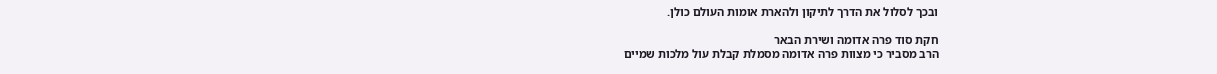ובכך לסלול את הדרך לתיקון ולהארת אומות העולם כולן.

חקת סוד פרה אדומה ושירת הבאר
הרב מסביר כי מצוות פרה אדומה מסמלת קבלת עול מלכות שמיים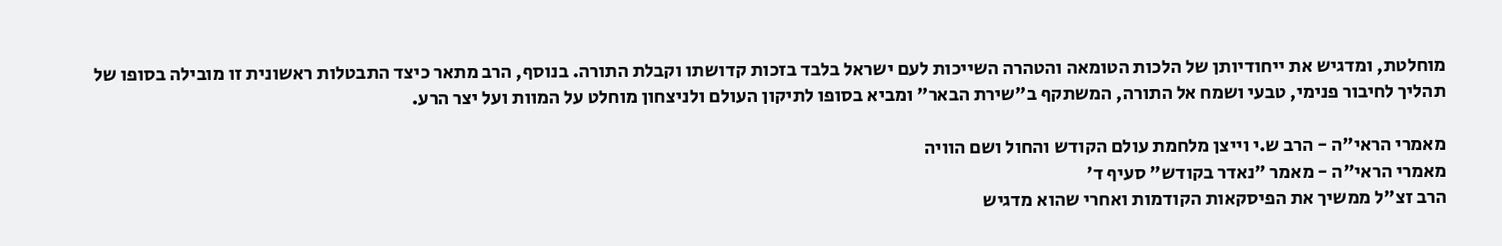מוחלטת, ומדגיש את ייחודיותן של הלכות הטומאה והטהרה השייכות לעם ישראל בלבד בזכות קדושתו וקבלת התורה. בנוסף, הרב מתאר כיצד התבטלות ראשונית זו מובילה בסופו של תהליך לחיבור פנימי, טבעי ושמח אל התורה, המשתקף ב"שירת הבאר" ומביא בסופו לתיקון העולם ולניצחון מוחלט על המוות ועל יצר הרע.

מאמרי הראי"ה - הרב ש.י וייצן מלחמת עולם הקודש והחול ושם הוויה
מאמרי הראי"ה - מאמר "נאדר בקודש" סעיף ד'
הרב זצ"ל ממשיך את הפיסקאות הקודמות ואחרי שהוא מדגיש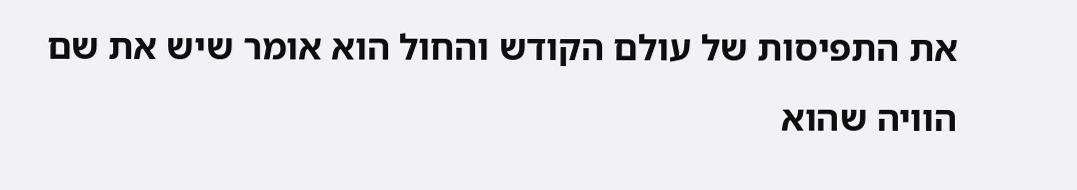את התפיסות של עולם הקודש והחול הוא אומר שיש את שם הוויה שהוא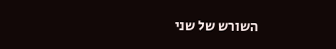השורש של שני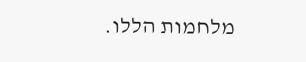מלחמות הללו.